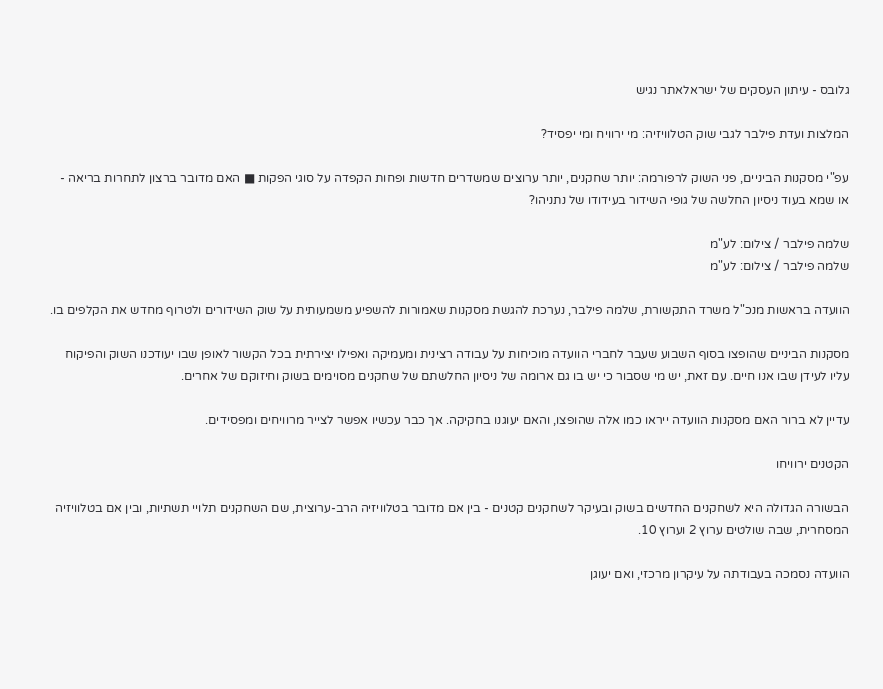גלובס - עיתון העסקים של ישראלאתר נגיש

המלצות ועדת פילבר לגבי שוק הטלוויזיה: מי ירוויח ומי יפסיד?

עפ"י מסקנות הביניים, פני השוק לרפורמה: יותר שחקנים, יותר ערוצים שמשדרים חדשות ופחות הקפדה על סוגי הפקות ■ האם מדובר ברצון לתחרות בריאה - או שמא בעוד ניסיון החלשה של גופי השידור בעידודו של נתניהו?

שלמה פילבר / צילום: לע"מ
שלמה פילבר / צילום: לע"מ

הוועדה בראשות מנכ"ל משרד התקשורת, שלמה פילבר, נערכת להגשת מסקנות שאמורות להשפיע משמעותית על שוק השידורים ולטרוף מחדש את הקלפים בו.

מסקנות הביניים שהופצו בסוף השבוע שעבר לחברי הוועדה מוכיחות על עבודה רצינית ומעמיקה ואפילו יצירתית בכל הקשור לאופן שבו יעודכנו השוק והפיקוח עליו לעידן שבו אנו חיים. עם זאת, יש מי שסבור כי יש בו גם ארומה של ניסיון החלשתם של שחקנים מסוימים בשוק וחיזוקם של אחרים.

עדיין לא ברור האם מסקנות הוועדה ייראו כמו אלה שהופצו, והאם יעוגנו בחקיקה. אך כבר עכשיו אפשר לצייר מרוויחים ומפסידים.

הקטנים ירוויחו

הבשורה הגדולה היא לשחקנים החדשים בשוק ובעיקר לשחקנים קטנים - בין אם מדובר בטלוויזיה הרב-ערוצית, שם השחקנים תלויי תשתיות, ובין אם בטלוויזיה המסחרית, שבה שולטים ערוץ 2 וערוץ 10.

הוועדה נסמכה בעבודתה על עיקרון מרכזי, ואם יעוגן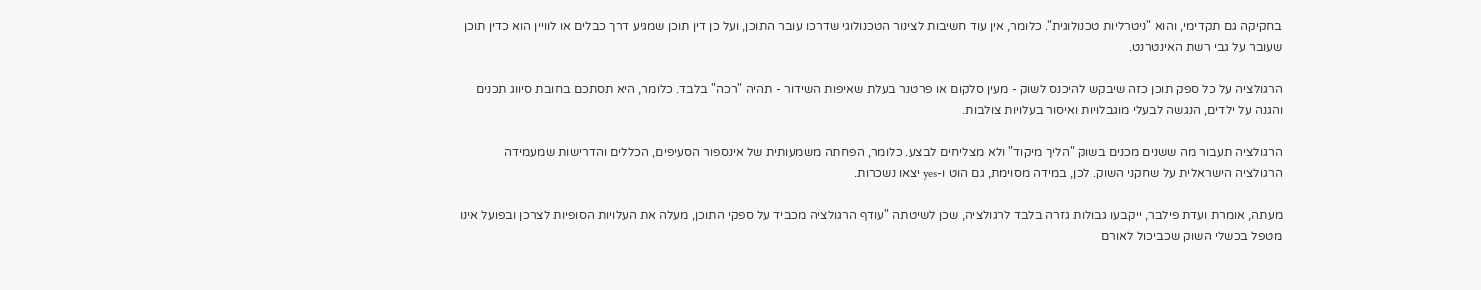בחקיקה גם תקדימי, והוא "ניטרליות טכנולוגית". כלומר, אין עוד חשיבות לצינור הטכנולוגי שדרכו עובר התוכן, ועל כן דין תוכן שמגיע דרך כבלים או לוויין הוא כדין תוכן שעובר על גבי רשת האינטרנט.

הרגולציה על כל ספק תוכן כזה שיבקש להיכנס לשוק - מעין סלקום או פרטנר בעלת שאיפות השידור - תהיה "רכה" בלבד. כלומר, היא תסתכם בחובת סיווג תכנים והגנה על ילדים, הנגשה לבעלי מוגבלויות ואיסור בעלויות צולבות.

הרגולציה תעבור מה ששנים מכנים בשוק "הליך מיקוד" ולא מצליחים לבצע. כלומר, הפחתה משמעותית של אינספור הסעיפים, הכללים והדרישות שמעמידה הרגולציה הישראלית על שחקני השוק. לכן, במידה מסוימת, גם הוט ו-yes יצאו נשכרות.

מעתה, אומרת ועדת פילבר, ייקבעו גבולות גזרה בלבד לרגולציה, שכן לשיטתה "עודף הרגולציה מכביד על ספקי התוכן, מעלה את העלויות הסופיות לצרכן ובפועל אינו מטפל בכשלי השוק שכביכול לאורם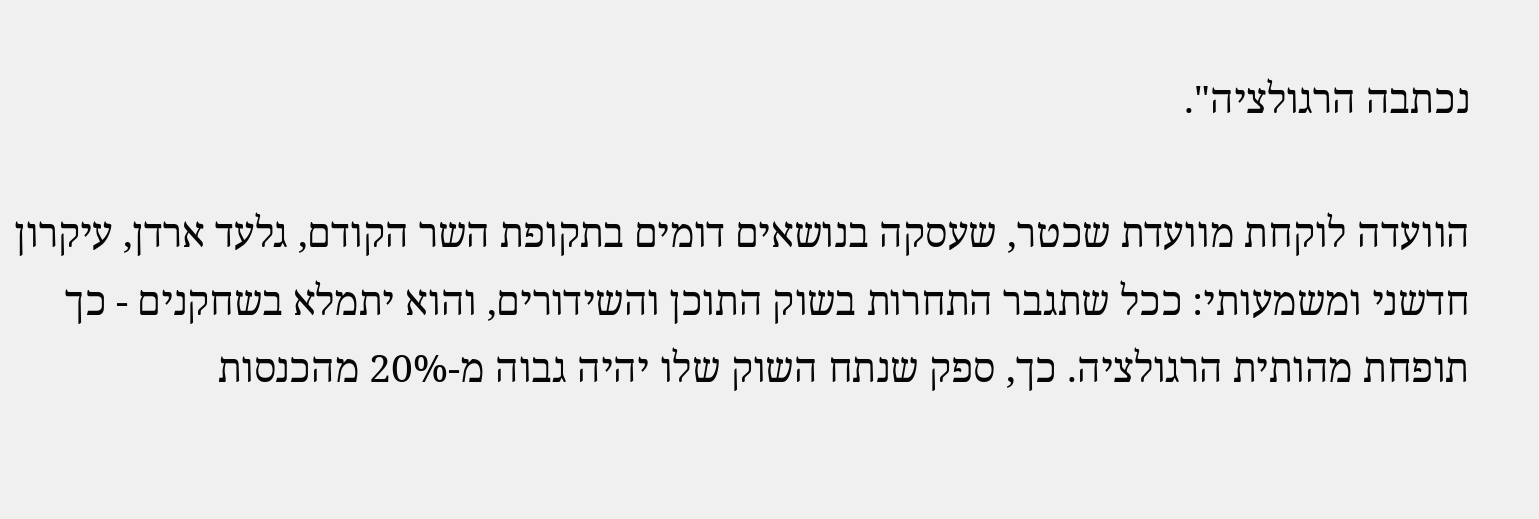נכתבה הרגולציה".

הוועדה לוקחת מוועדת שכטר, שעסקה בנושאים דומים בתקופת השר הקודם, גלעד ארדן, עיקרון חדשני ומשמעותי: ככל שתגבר התחרות בשוק התוכן והשידורים, והוא יתמלא בשחקנים - כך תופחת מהותית הרגולציה. כך, ספק שנתח השוק שלו יהיה גבוה מ-20% מהכנסות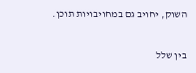השוק, יחויב גם במחויבויות תוכן.

בין שלל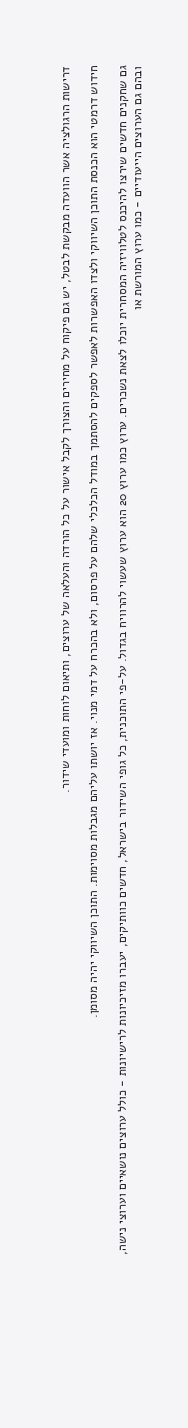דרישות הרגולציה אשר הוועדה מבקשת לבטל, יש גם פיקוח על מחירים והצורך לקבל אישור על כל הורדה והעלאה של ערוצים, ותיאום לוחות ומועדי שידור.

חידוש דרמטי הוא הכנסת התוכן השיווקי ולצדו האפשרות לאפשר לספקים להסתמך במודל הכלכלי שלהם על פרסום, ולא בהכרח על דמי מנוי. אז יושתו עליהם מגבלות מסוימות. התוכן השיווקי יהיה מסומן.

גם שחקנים חדשים שירצו להיכנס לטלוויזיה המסחרית יוכלו לצאת נשכרים. ערוץ כמו ערוץ 20 הוא ערוץ שעשוי להרוויח בגדול. על-פי התוכנית, כל גופי השידור בישראל, חדשים כוותיקים, יעברו מזיכיונות לרישיונות - כולל ערוצים נושאיים וערוצי נישה, ובהם גם הערוצים הייעודיים - כמו ערוץ המורשת או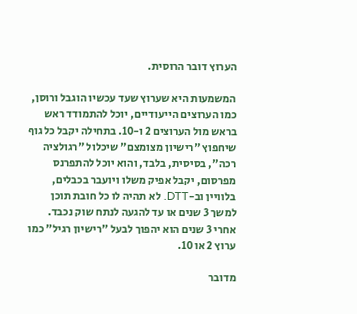הערוץ דובר הרוסית.

המשמעות היא שערוץ שעד עכשיו הוגבל ורוסן, כמו הערוצים הייעודיים, יוכל להתמודד ראש בראש מול הערוצים 2 ו-10. בתחילה יקבל כל גוף שיחפוץ "רישיון מצומצם" שיכלול "רגולציה רכה", בסיסית, בלבד, והוא יוכל להתפרנס מפרסום, יקבל אפיק משלו ויועבר בכבלים, בלוויין וב-DTT. לא תהיה לו כל חובת תוכן למשך 3 שנים או עד להגעה לנתח שוק נכבד. אחרי 3 שנים הוא יהפוך לבעל "רישיון רגיל" כמו ערוץ 2 או 10.

מדובר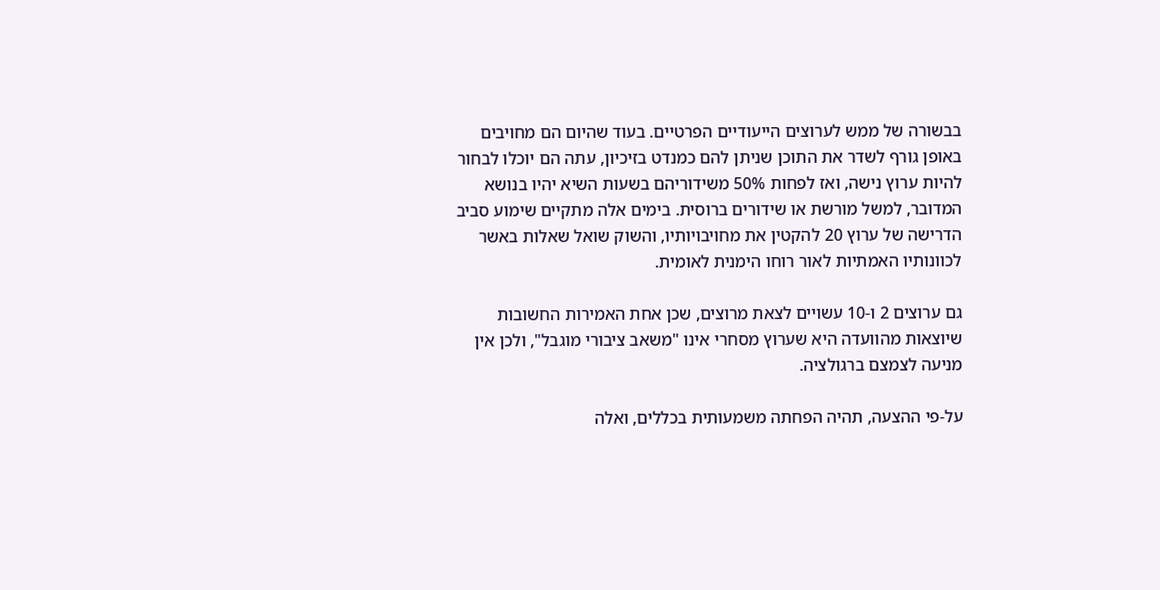בבשורה של ממש לערוצים הייעודיים הפרטיים. בעוד שהיום הם מחויבים באופן גורף לשדר את התוכן שניתן להם כמנדט בזיכיון, עתה הם יוכלו לבחור להיות ערוץ נישה, ואז לפחות 50% משידוריהם בשעות השיא יהיו בנושא המדובר, למשל מורשת או שידורים ברוסית. בימים אלה מתקיים שימוע סביב הדרישה של ערוץ 20 להקטין את מחויבויותיו, והשוק שואל שאלות באשר לכוונותיו האמתיות לאור רוחו הימנית לאומית.

גם ערוצים 2 ו-10 עשויים לצאת מרוצים, שכן אחת האמירות החשובות שיוצאות מהוועדה היא שערוץ מסחרי אינו "משאב ציבורי מוגבל", ולכן אין מניעה לצמצם ברגולציה.

על-פי ההצעה, תהיה הפחתה משמעותית בכללים, ואלה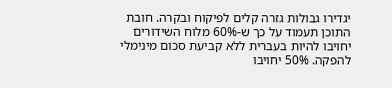יגדירו גבולות גזרה קלים לפיקוח ובקרה. חובת התוכן תעמוד על כך ש-60% מלוח השידורים יחויבו להיות בעברית ללא קביעת סכום מינימלי להפקה. 50% יחויבו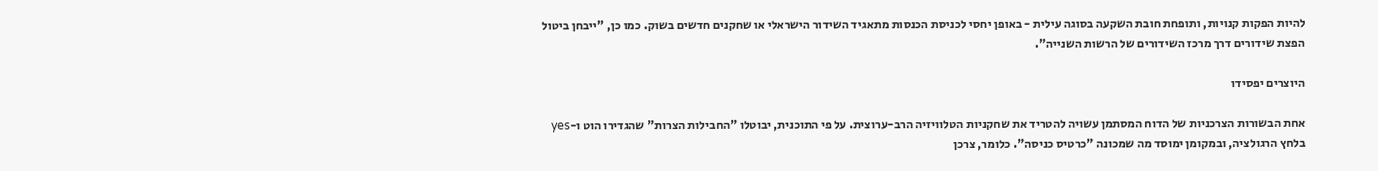להיות הפקות קנויות, ותופחת חובת השקעה בסוגה עילית - באופן יחסי לכניסת הכנסות מתאגיד השידור הישראלי או שחקנים חדשים בשוק. כמו כן, "ייבחן ביטול הפצת שידורים דרך מרכז השידורים של הרשות השנייה".

היוצרים יפסידו

אחת הבשורות הצרכניות של הדוח המסתמן עשויה להטריד את שחקניות הטלוויזיה הרב-ערוצית. על פי התוכנית, יבוטלו "החבילות הצרות" שהגדירו הוט ו-yes בלחץ הרגולציה, ובמקומן ימוסד מה שמכונה "כרטיס כניסה". כלומר, צרכן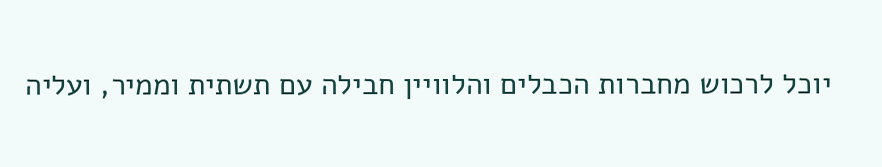יוכל לרכוש מחברות הכבלים והלוויין חבילה עם תשתית וממיר, ועליה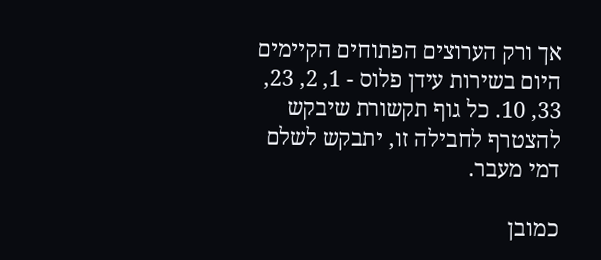אך ורק הערוצים הפתוחים הקיימים היום בשירות עידן פלוס - 1, 2, 23, 33, 10. כל גוף תקשורת שיבקש להצטרף לחבילה זו, יתבקש לשלם דמי מעבר.

כמובן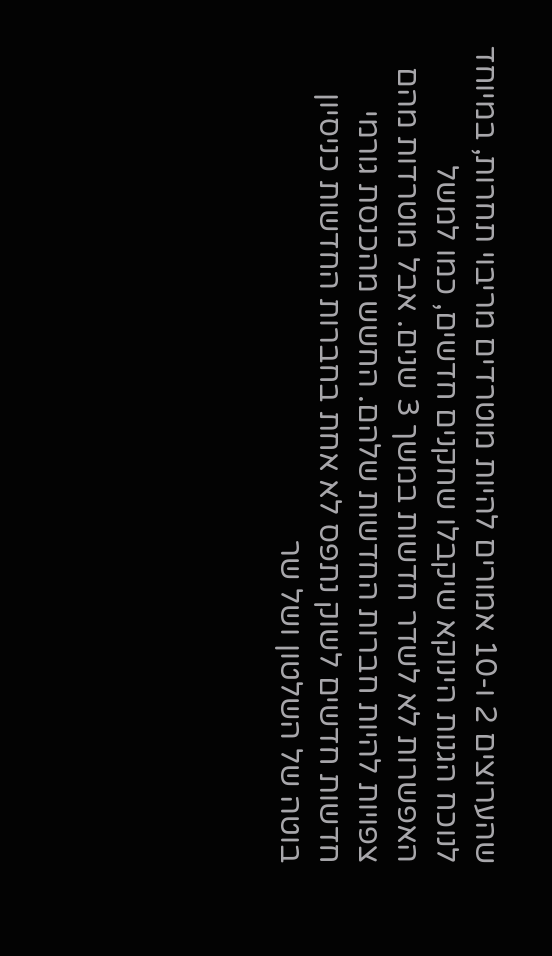שהערוצים 2 ו-10 אמורים להיות מוטרדים מריבוי תחרות, במיוחד לנוכח הגנות הינוקא שיקבלו שחקנים חדשים, כמו למשל האפשרות לא לשדר חדשות במשך 3 שנים. אבל מוטרדות מהם צפויות להיות חברות החדשות שלהם. החשש מהכנסת גורמי חדשות חדשים לשוק נתפס לא אחת בחברות החדשות כניסיון בוטה של השלטון ושל שר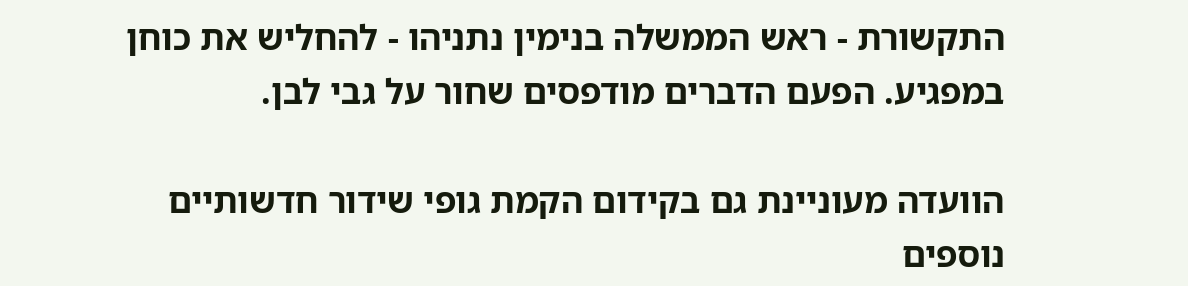התקשורת - ראש הממשלה בנימין נתניהו - להחליש את כוחן במפגיע. הפעם הדברים מודפסים שחור על גבי לבן.

הוועדה מעוניינת גם בקידום הקמת גופי שידור חדשותיים נוספים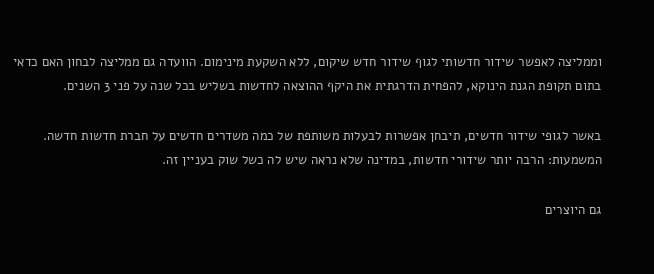וממליצה לאפשר שידור חדשותי לגוף שידור חדש שיקום, ללא השקעת מינימום. הוועדה גם ממליצה לבחון האם כדאי בתום תקופת הגנת הינוקא, להפחית הדרגתית את היקף ההוצאה לחדשות בשליש בכל שנה על פני 3 השנים.

באשר לגופי שידור חדשים, תיבחן אפשרות לבעלות משותפת של כמה משדרים חדשים על חברת חדשות חדשה. המשמעות: הרבה יותר שידורי חדשות, במדינה שלא נראה שיש לה כשל שוק בעניין זה.

גם היוצרים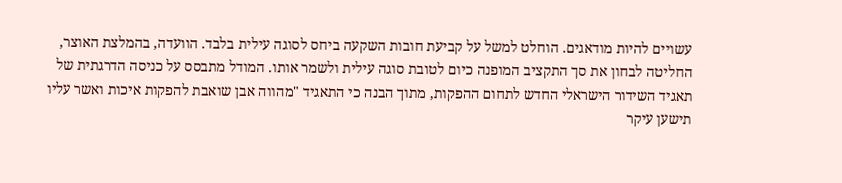עשויים להיות מודאגים. הוחלט למשל על קביעת חובות השקעה ביחס לסוגה עילית בלבד. הוועדה, בהמלצת האוצר, החליטה לבחון את סך התקציב המופנה כיום לטובת סוגה עילית ולשמר אותו. המודל מתבסס על כניסה הדרגתית של תאגיד השידור הישראלי החדש לתחום ההפקות, מתוך הבנה כי התאגיד "מהווה אבן שואבת להפקות איכות ואשר עליו תישען עיקר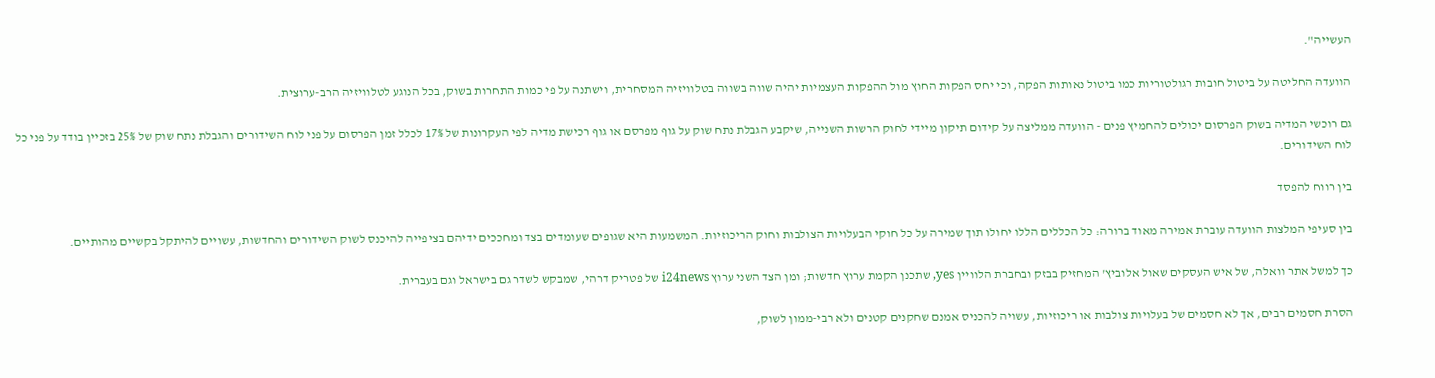העשייה".

הוועדה החליטה על ביטול חובות רגולטוריות כמו ביטול נאותות הפקה, וכי יחס הפקות החוץ מול ההפקות העצמיות יהיה שווה בשווה בטלוויזיה המסחרית, וישתנה על פי כמות התחרות בשוק, בכל הנוגע לטלוויזיה הרב-ערוצית.

גם רוכשי המדיה בשוק הפרסום יכולים להחמיץ פנים - הוועדה ממליצה על קידום תיקון מיידי לחוק הרשות השנייה, שיקבע הגבלת נתח שוק על גוף מפרסם או גוף רכישת מדיה לפי העקרונות של 17% לכלל זמן הפרסום על פני לוח השידורים והגבלת נתח שוק של 25% בזכיין בודד על פני כל לוח השידורים.

בין רווח להפסד

בין סעיפי המלצות הוועדה עוברת אמירה מאוד ברורה: כל הכללים הללו יחולו תוך שמירה על כל חוקי הבעלויות הצולבות וחוק הריכוזיות. המשמעות היא שגופים שעומדים בצד ומחככים ידיהם בציפייה להיכנס לשוק השידורים והחדשות, עשויים להיתקל בקשיים מהותיים.

כך למשל אתר וואלה, של איש העסקים שאול אלוביץ' המחזיק בבזק ובחברת הלוויין yes, שתכנן הקמת ערוץ חדשות; ומן הצד השני ערוץ i24news של פטריק דרהי, שמבקש לשדר גם בישראל וגם בעברית.

הסרת חסמים רבים, אך לא חסמים של בעלויות צולבות או ריכוזיות, עשויה להכניס אמנם שחקנים קטנים ולא רבי-ממון לשוק,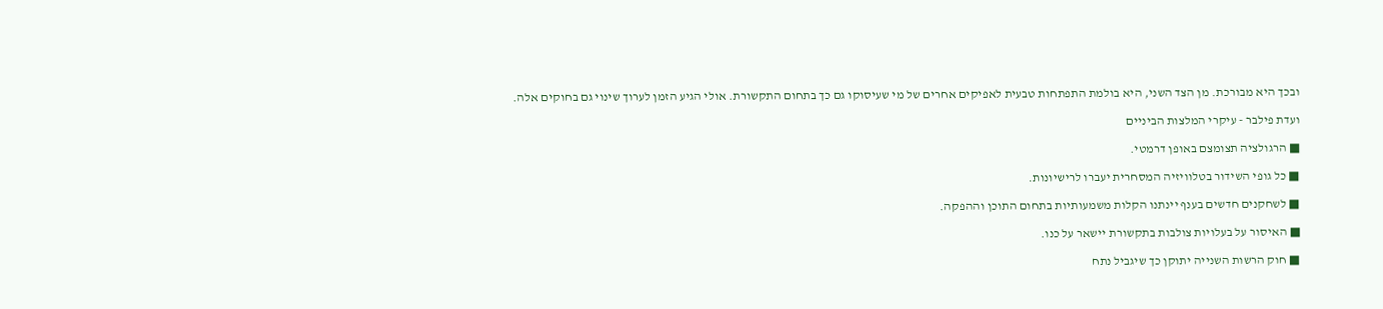ובכך היא מבורכת. מן הצד השני, היא בולמת התפתחות טבעית לאפיקים אחרים של מי שעיסוקו גם כך בתחום התקשורת. אולי הגיע הזמן לערוך שינוי גם בחוקים אלה.

ועדת פילבר - עיקרי המלצות הביניים

■ הרגולציה תצומצם באופן דרמטי.

■ כל גופי השידור בטלוויזיה המסחרית יעברו לרישיונות.

■ לשחקנים חדשים בענף יינתנו הקלות משמעותיות בתחום התוכן וההפקה.

■ האיסור על בעלויות צולבות בתקשורת יישאר על כנו.

■ חוק הרשות השנייה יתוקן כך שיגביל נתח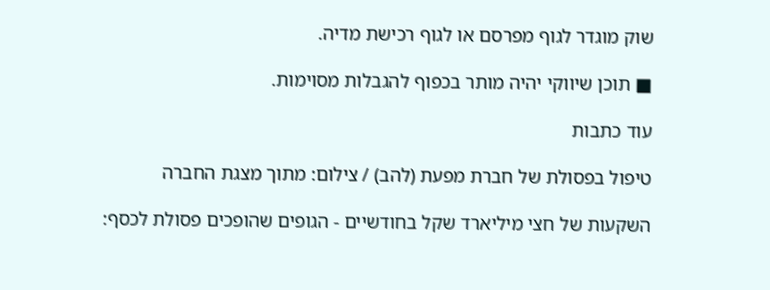שוק מוגדר לגוף מפרסם או לגוף רכישת מדיה.

■ תוכן שיווקי יהיה מותר בכפוף להגבלות מסוימות.

עוד כתבות

טיפול בפסולת של חברת מפעת (להב) / צילום: מתוך מצגת החברה

השקעות של חצי מיליארד שקל בחודשיים - הגופים שהופכים פסולת לכסף: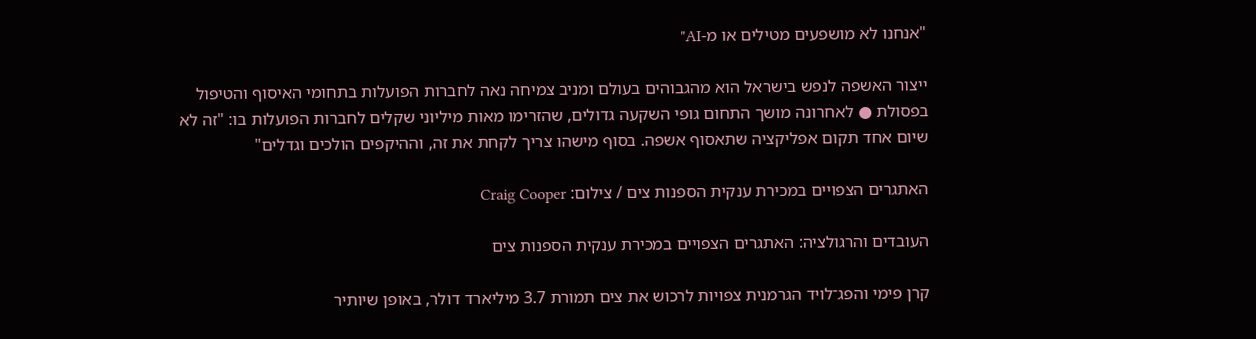"אנחנו לא מושפעים מטילים או מ-AI"

ייצור האשפה לנפש בישראל הוא מהגבוהים בעולם ומניב צמיחה נאה לחברות הפועלות בתחומי האיסוף והטיפול בפסולת ● לאחרונה מושך התחום גופי השקעה גדולים, שהזרימו מאות מיליוני שקלים לחברות הפועלות בו: "זה לא שיום אחד תקום אפליקציה שתאסוף אשפה. בסוף מישהו צריך לקחת את זה, וההיקפים הולכים וגדלים"

האתגרים הצפויים במכירת ענקית הספנות צים / צילום: Craig Cooper

העובדים והרגולציה: האתגרים הצפויים במכירת ענקית הספנות צים

קרן פימי והפג־לויד הגרמנית צפויות לרכוש את צים תמורת 3.7 מיליארד דולר, באופן שיותיר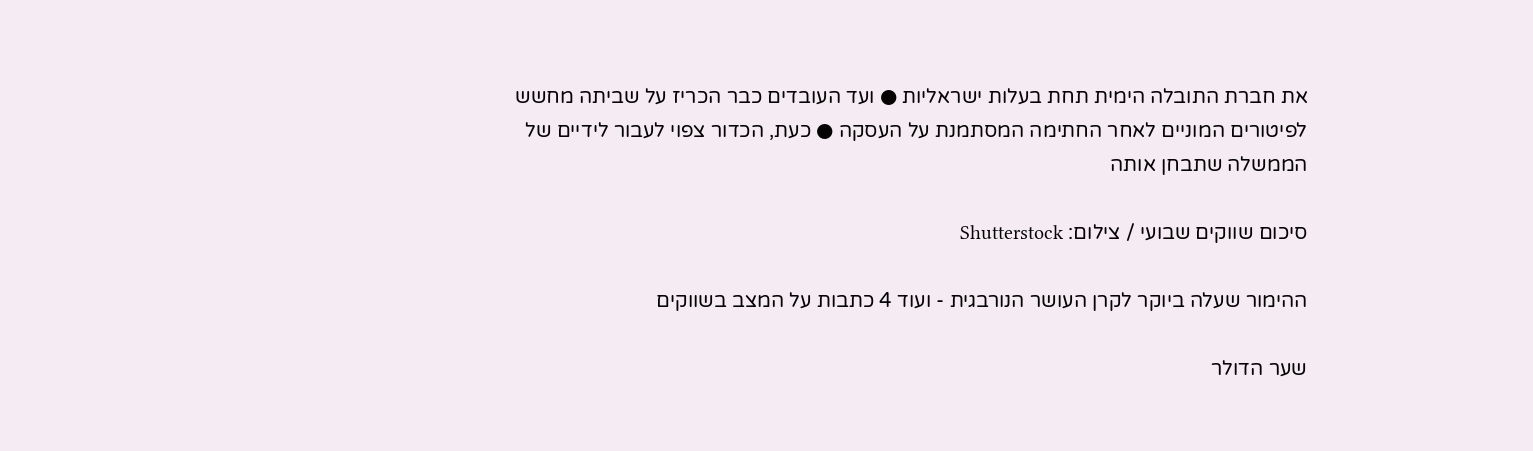את חברת התובלה הימית תחת בעלות ישראליות ● ועד העובדים כבר הכריז על שביתה מחשש לפיטורים המוניים לאחר החתימה המסתמנת על העסקה ● כעת, הכדור צפוי לעבור לידיים של הממשלה שתבחן אותה

סיכום שווקים שבועי / צילום: Shutterstock

ההימור שעלה ביוקר לקרן העושר הנורבגית - ועוד 4 כתבות על המצב בשווקים

שער הדולר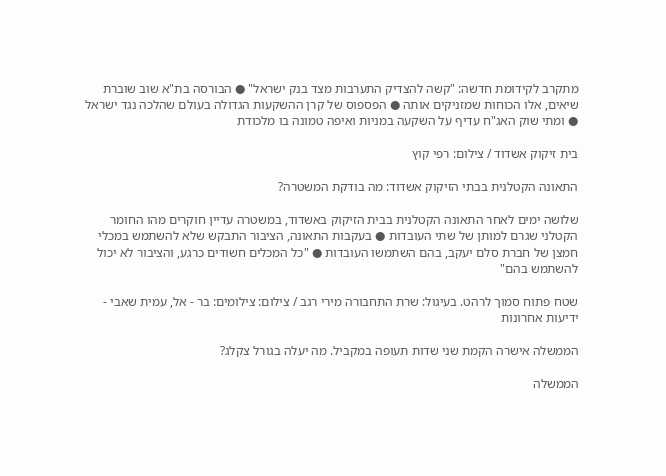מתקרב לקידומת חדשה: "קשה להצדיק התערבות מצד בנק ישראל" ● הבורסה בת"א שוב שוברת שיאים, אלו הכוחות שמזניקים אותה ● הפספוס של קרן ההשקעות הגדולה בעולם שהלכה נגד ישראל ● ומתי שוק האג"ח עדיף על השקעה במניות ואיפה טמונה בו מלכודת

בית זיקוק אשדוד / צילום: רפי קוץ

התאונה הקטלנית בבתי הזיקוק אשדוד: מה בודקת המשטרה?

שלושה ימים לאחר התאונה הקטלנית בבית הזיקוק באשדוד, במשטרה עדיין חוקרים מהו החומר הקטלני שגרם למותן של שתי העובדות ● בעקבות התאונה, הציבור התבקש שלא להשתמש במכלי חמצן של חברת סלם יעקב, בהם השתמשו העובדות ● "כל המכלים חשודים כרגע, והציבור לא יכול להשתמש בהם"

שטח פתוח סמוך לרהט. בעיגול: שרת התחבורה מירי רגב / צילום: צילומים: בר - אל, עמית שאבי - ידיעות אחרונות

הממשלה אישרה הקמת שני שדות תעופה במקביל. מה יעלה בגורל צקלג?

הממשלה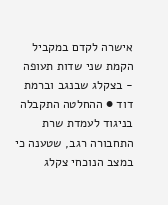אישרה לקדם במקביל הקמת שני שדות תעופה - בצקלג שבנגב וברמת דוד ● ההחלטה התקבלה בניגוד לעמדת שרת התחבורה רגב, שטענה כי במצב הנוכחי צקלג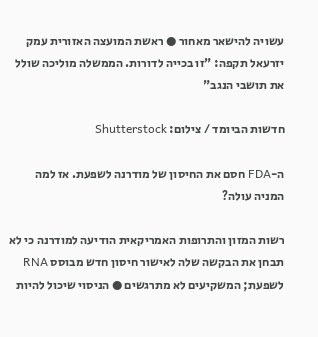עשויה להישאר מאחור ● ראשת המועצה האזורית עמק יזרעאל תקפה: "זו בכייה לדורות. הממשלה מוליכה שולל את תושבי הנגב"

חדשות הביומד / צילום: Shutterstock

ה-FDA חסם את החיסון של מודרנה לשפעת. אז למה המניה עולה?

רשות המזון והתרופות האמריקאית הודיעה למודרנה כי לא תבחן את הבקשה שלה לאישור חיסון חדש מבוסס RNA לשפעת; המשקיעים לא מתרגשים ● הניסוי שיכול להיות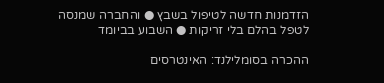הזדמנות חדשה לטיפול בשבץ ● והחברה שמנסה לטפל בהלם בלי זריקות ● השבוע בביומד

ההכרה בסומלילנד: האינטרסים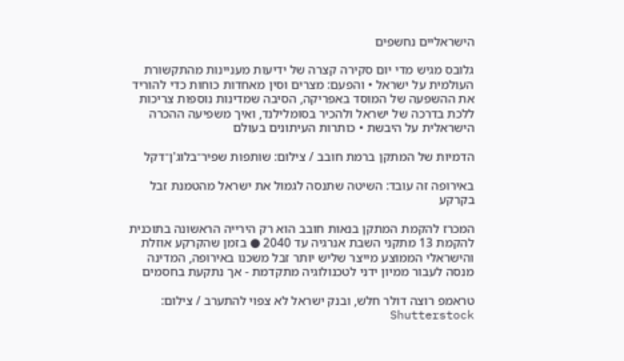הישראליים נחשפים

גלובס מגיש מדי יום סקירה קצרה של ידיעות מעניינות מהתקשורת העולמית על ישראל • והפעם: מצרים וסין מאחדות כוחות כדי להוריד את ההשפעה של המוסד באפריקה, הסיבה שמדינות נוספות צריכות ללכת בדרכה של ישראל ולהכיר בסומלילנד, ואיך משפיעה ההכרה הישראלית על היבשת • כותרות העיתונים בעולם

הדמיות של המתקן ברמת חובב / צילום: שותפות שפיר־בלוג'ן־דקל

באירופה זה עובד: השיטה שתנסה לגמול את ישראל מהטמנת זבל בקרקע

המכרז להקמת המתקן בנאות חובב הוא רק הירייה הראשונה בתוכנית להקמת 13 מתקני השבת אנרגיה עד 2040 ● בזמן שהקרקע אוזלת והישראלי הממוצע מייצר שליש יותר זבל משכנו באירופה, המדינה מנסה לעבור ממיון ידני לטכנולוגיה מתקדמת - אך נתקעת בחסמים

טראמפ רוצה דולר חלש, ובנק ישראל לא צפוי להתערב / צילום: Shutterstock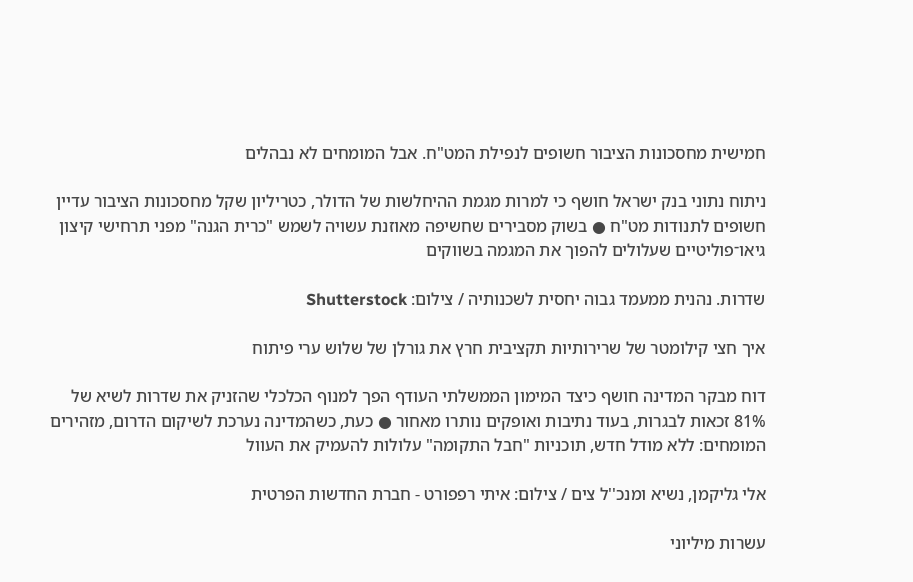חמישית מחסכונות הציבור חשופים לנפילת המט"ח. אבל המומחים לא נבהלים

ניתוח נתוני בנק ישראל חושף כי למרות מגמת ההיחלשות של הדולר, כטריליון שקל מחסכונות הציבור עדיין חשופים לתנודות מט"ח ● בשוק מסבירים שחשיפה מאוזנת עשויה לשמש "כרית הגנה" מפני תרחישי קיצון גיאו־פוליטיים שעלולים להפוך את המגמה בשווקים

שדרות. נהנית ממעמד גבוה יחסית לשכנותיה / צילום: Shutterstock

איך חצי קילומטר של שרירותיות תקציבית חרץ את גורלן של שלוש ערי פיתוח

דוח מבקר המדינה חושף כיצד המימון הממשלתי העודף הפך למנוף הכלכלי שהזניק את שדרות לשיא של 81% זכאות לבגרות, בעוד נתיבות ואופקים נותרו מאחור ● כעת, כשהמדינה נערכת לשיקום הדרום, מזהירים המומחים: ללא מודל חדש, תוכניות "חבל התקומה" עלולות להעמיק את העוול

אלי גליקמן, נשיא ומנכ''ל צים / צילום: איתי רפפורט - חברת החדשות הפרטית

עשרות מיליוני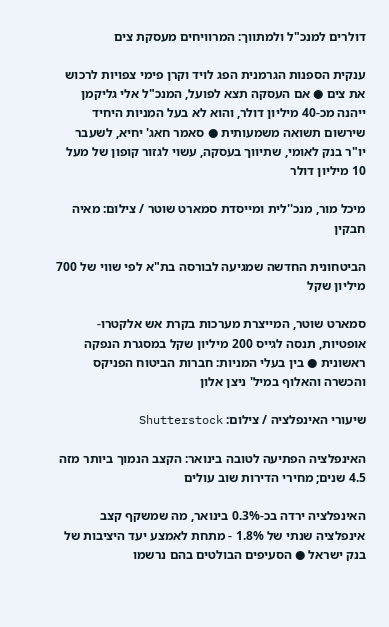דולרים למנכ"ל ולמתווך: המרוויחים מעסקת צים

ענקית הספנות הגרמנית הפג לויד וקרן פימי צפויות לרכוש את צים ● אם העסקה תצא לפועל, המנכ"ל אלי גליקמן ייהנה מכ-40 מיליון דולר, והוא לא בעל המניות היחיד שירשום תשואה משמעותית ● סאמר חאג' יחיא, לשעבר יו"ר בנק לאומי, שתיווך בעסקה, עשוי לגזור קופון של מעל 10 מיליון דולר

מיכל מור, מנכ''לית ומייסדת סמארט שוטר / צילום: מאיה חבקין

הביטחונית החדשה שמגיעה לבורסה בת"א לפי שווי של 700 מיליון שקל

סמארט שוטר, המייצרת מערכות בקרת אש אלקטרו-אופטיות, תנסה לגייס 200 מיליון שקל במסגרת הנפקה ראשונית ● בין בעלי המניות: חברות הביטוח הפניקס והכשרה והאלוף במיל' ניצן אלון

שיעורי האינפלציה / צילום: Shutterstock

האינפלציה הפתיעה לטובה בינואר: הקצב הנמוך ביותר מזה 4.5 שנים; מחירי הדירות שוב עולים

האינפלציה ירדה בכ-0.3% בינואר, מה שמשקף קצב אינפלציה שנתי של 1.8% - מתחת לאמצע יעד היציבות של בנק ישראל ● הסעיפים הבולטים בהם נרשמו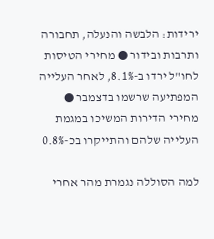ירידות: הלבשה והנעלה, תחבורה ותרבות ובידור ● מחירי הטיסות לחו"ל ירדו ב-8.1%, לאחר העלייה המפתיעה שרשמו בדצמבר ● מחירי הדירות המשיכו במגמת העלייה שלהם והתייקרו בכ-0.8%

למה הסוללה נגמרת מהר אחרי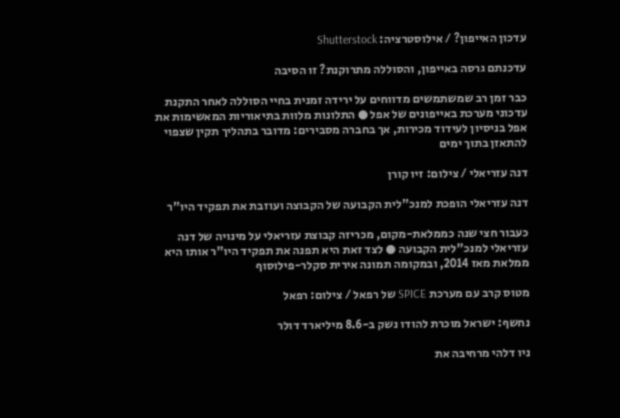עדכון האייפון? / אילוסטרציה: Shutterstock

עדכנתם גרסה באייפון, והסוללה מתרוקנת? זו הסיבה

כבר זמן רב שמשתמשים מדווחים על ירידה זמנית בחיי הסוללה לאחר התקנת עדכוני מערכת באייפונים של אפל ● התלונות מלוות בתיאוריות המאשימות את אפל בניסיון לעידוד מכירות, אך בחברה מסבירים: מדובר בתהליך תקין שצפוי להתאזן בתוך ימים

דנה עזריאלי / צילום: זיו קורן

דנה עזריאלי הופכת למנכ"לית הקבועה של הקבוצה ועוזבת את תפקיד היו"ר

כעבור חצי שנה כממלאת-מקום, מכריזה קבוצת עזריאלי על מינויה של דנה עזריאלי למנכ"לית הקבועה ● לצד זאת היא תפנה את תפקיד היו"ר אותו היא ממלאת מאז 2014, ובמקומה תמונה אירית סקלר-פילוסוף

מטוס קרב עם מערכת SPICE של רפאל / צילום: רפאל

נחשף: ישראל מוכרת להודו נשק ב-8.6 מיליארד דולר

ניו דלהי מרחיבה את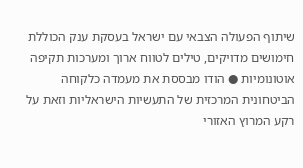שיתוף הפעולה הצבאי עם ישראל בעסקת ענק הכוללת חימושים מדויקים, טילים לטווח ארוך ומערכות תקיפה אוטונומיות ● הודו מבססת את מעמדה כלקוחה הביטחונית המרכזית של התעשיות הישראליות וזאת על רקע המרוץ האזורי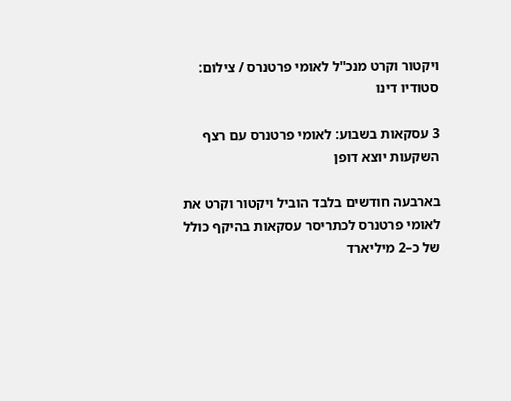ויקטור וקרט מנכ''ל לאומי פרטנרס / צילום: סטודיו דינו

3 עסקאות בשבוע: לאומי פרטנרס עם רצף השקעות יוצא דופן

בארבעה חודשים בלבד הוביל ויקטור וקרט את לאומי פרטנרס לכתריסר עסקאות בהיקף כולל של כ–2 מיליארד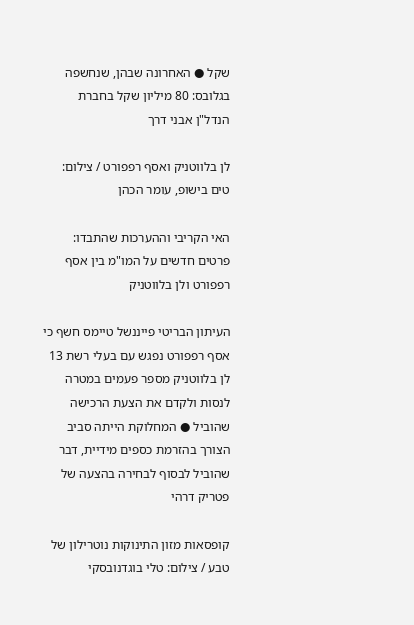שקל ● האחרונה שבהן, שנחשפה בגלובס: 80 מיליון שקל בחברת הנדל"ן אבני דרך

לן בלווטניק ואסף רפפורט / צילום: טים בישופ, עומר הכהן

האי הקריבי וההערכות שהתבדו: פרטים חדשים על המו"מ בין אסף רפפורט ולן בלווטניק

העיתון הבריטי פייננשל טיימס חשף כי אסף רפפורט נפגש עם בעלי רשת 13 לן בלווטניק מספר פעמים במטרה לנסות ולקדם את הצעת הרכישה שהוביל ● המחלוקת הייתה סביב הצורך בהזרמת כספים מידיית, דבר שהוביל לבסוף לבחירה בהצעה של פטריק דרהי

קופסאות מזון התינוקות נוטרילון של טבע / צילום: טלי בוגדנובסקי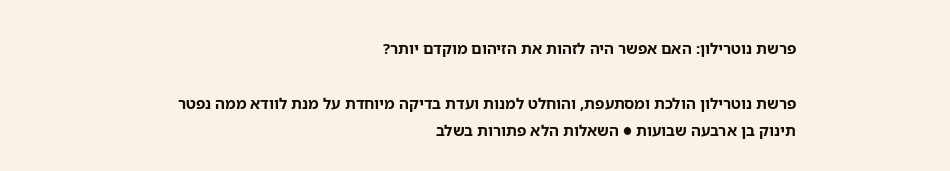פרשת נוטרילון: האם אפשר היה לזהות את הזיהום מוקדם יותר?

פרשת נוטרילון הולכת ומסתעפת, והוחלט למנות ועדת בדיקה מיוחדת על מנת לוודא ממה נפטר תינוק בן ארבעה שבועות ● השאלות הלא פתורות בשלב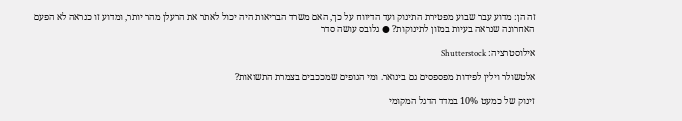זה הן: מדוע עבר שבוע מפטירת התינוק ועד הדיווח על כך, האם משרד הבריאות היה יכול לאתר את הרעלן מהר יותר, ומדוע זו כנראה לא הפעם האחרונה שנראה בעיות במזון לתינוקות? ● גלובס עושה סדר

אילוסטרציה: Shutterstock

אלטשולר וילין לפידות מפספסים גם בינואר. ומי הגופים שמככבים בצמרת התשואות?

זינוק של כמעט 10% במדד הדגל המקומי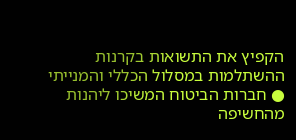הקפיץ את התשואות בקרנות ההשתלמות במסלול הכללי והמנייתי ● חברות הביטוח המשיכו ליהנות מהחשיפה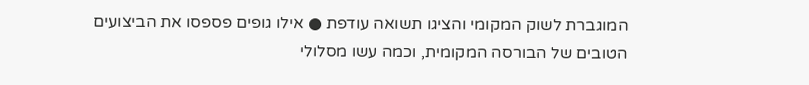המוגברת לשוק המקומי והציגו תשואה עודפת ● אילו גופים פספסו את הביצועים הטובים של הבורסה המקומית, וכמה עשו מסלולי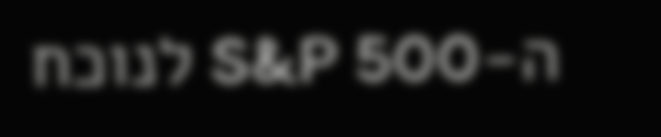ה-S&P 500 לנוכח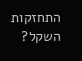התחזקות השקל?